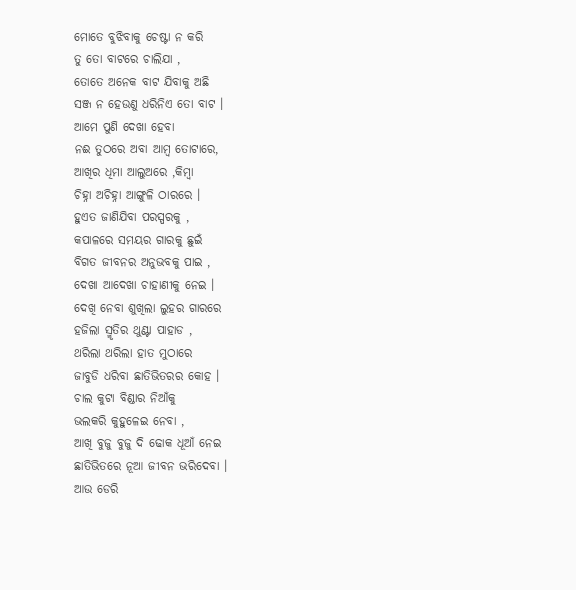ମୋତେ ବୁଝିବାକୁ ଚେଷ୍ଟା ନ କରି
ତୁ ତୋ ବାଟରେ ଚାଲିଯା ,
ତୋତେ ଅନେକ ବାଟ ଯିବାକୁ ଅଛି
ସଞ୍ଜ ନ ହେଉଣୁ ଧରିନିଏ ତୋ ବାଟ ।
ଆମେ ପୁଣି ଦେଖା ହେବା
ନଈ ତୁଠରେ ଅବା ଆମ୍ବ ତୋଟାରେ,
ଆଖିର ଧିମା ଆଲୁଅରେ ,କିମ୍ବା
ଚିହ୍ନା ଅଚିହ୍ନା ଆଙ୍ଗୁଳି ଠାରରେ ।
ହୁଏତ ଜାଣିଯିବା ପରସ୍ପରକୁ ,
କପାଳରେ ସମୟର ଗାରକୁ ଛୁଇଁ
ବିଗତ ଜୀବନର ଅନୁଭବକୁ ପାଇ ,
ଦେଖା ଆଦେଖା ଚାହାଣୀକୁ ନେଇ ।
ଦେଖି ନେବା ଶୁଖିଲା ଲୁହର ଗାରରେ
ହଜିଲା ସ୍ମୃତିର ଥୁଣ୍ଟା ପାହାଡ ,
ଥରିଲା ଥରିଲା ହାତ ମୁଠାରେ
ଜାବୁଡି ଧରିବା ଛାତିଭିତରର କୋହ ।
ଚାଲ କୁଟା ବିଣ୍ଡାର ନିଆଁକୁ
ଭଲକରି କୁହୁଳେଇ ନେବା ,
ଆଖି ବୁଜୁ ବୁଜୁ ଦି ଢୋକ ଧୂଆଁ ନେଇ
ଛାତିଭିତରେ ନୂଆ ଜୀବନ ଭରିଦେବା ।
ଆଉ ଡେରି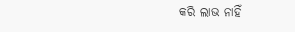କରି ଲାଭ ନାହିଁ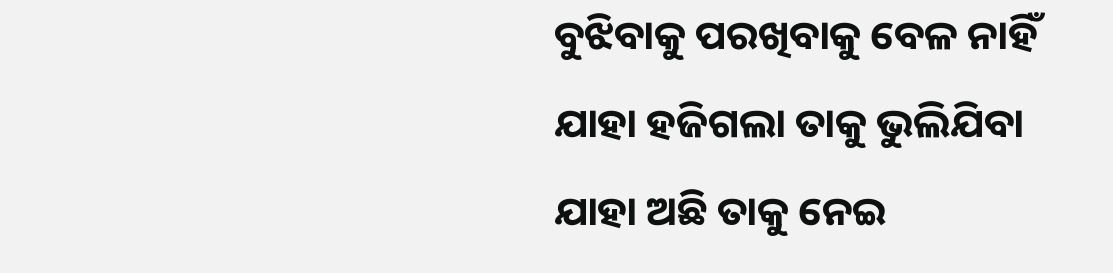ବୁଝିବାକୁ ପରଖିବାକୁ ବେଳ ନାହିଁ
ଯାହା ହଜିଗଲା ତାକୁ ଭୁଲିଯିବା
ଯାହା ଅଛି ତାକୁ ନେଇ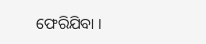ଫେରିଯିବା ।